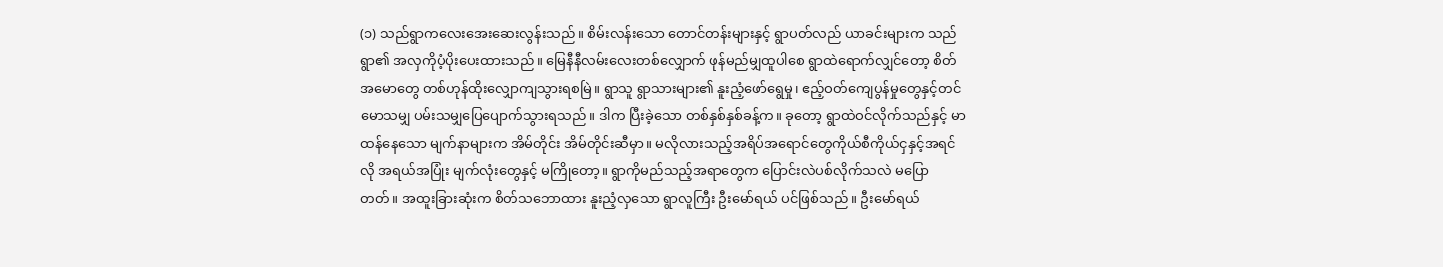(၁) သည်ရွာကလေးအေးဆေးလွန်းသည်။ စိမ်းလန်းသော တောင်တန်းများနှင့် ရွာပတ်လည် ယာခင်းများက သည်ရွာ၏ အလှကိုပံ့ပိုးပေးထားသည်။ မြေနီနီလမ်းလေးတစ်လျှောက် ဖုန်မည်မျှထူပါစေ ရွာထဲရောက်လျှင်တော့ စိတ်အမောတွေ တစ်ဟုန်ထိုးလျှောကျသွားရစမြဲ။ ရွာသူ ရွာသားများ၏ နူးညံ့ဖော်ရွေမှု၊ ဧည့်ဝတ်ကျေပွန်မှုတွေနှင့်တင် မောသမျှ ပမ်းသမျှပြေပျောက်သွားရသည်။ ဒါက ပြီးခဲ့သော တစ်နှစ်နှစ်ခန့်က။ ခုတော့ ရွာထဲဝင်လိုက်သည်နှင့် မာထန်နေသော မျက်နာများက အိမ်တိုင်း အိမ်တိုင်းဆီမှာ။ မလိုလားသည့်အရိပ်အရောင်တွေကိုယ်စီကိုယ်ငှနှင့်အရင်လို အရယ်အပြုံး မျက်လုံးတွေနှင့် မကြိုတော့။ ရွာကိုမည်သည့်အရာတွေက ပြောင်းလဲပစ်လိုက်သလဲ မပြောတတ်။ အထူးခြားဆုံးက စိတ်သဘောထား နူးညံ့လှသော ရွာလူကြီး ဦးမော်ရယ် ပင်ဖြစ်သည်။ ဦးမော်ရယ်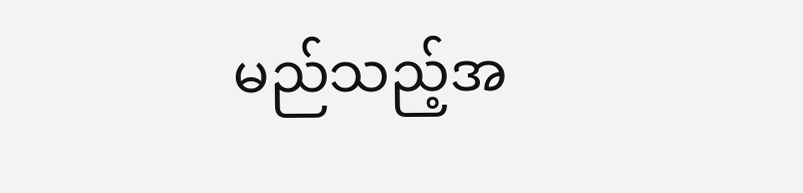မည်သည့်အ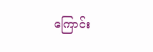ကြောင်း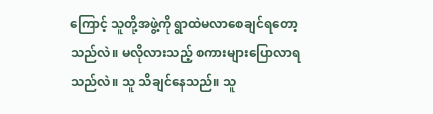ကြောင့် သူတို့အဖွဲ့ကို ရွာထဲမလာစေချင်ရတော့သည်လဲ။ မလိုလားသည့် စကားများပြောလာရသည်လဲ။ သူ သိချင်နေသည်။ သူ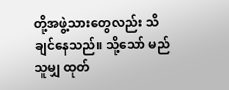တို့အဖွဲ့သားတွေလည်း သိချင်နေသည်။ သို့သော် မည်သူမျှ ထုတ်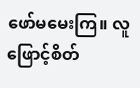ဖော်မမေးကြ။ လူဖြောင့်စိတ်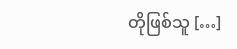တိုဖြစ်သူ […]